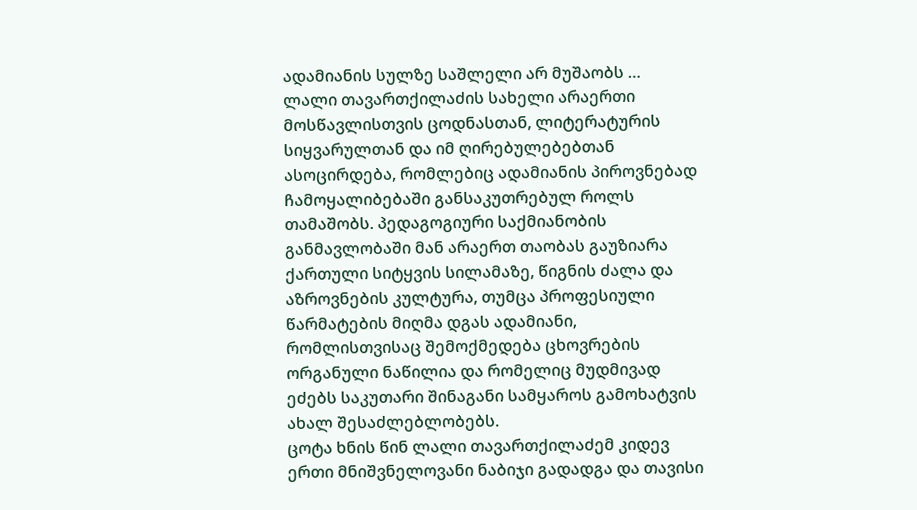ადამიანის სულზე საშლელი არ მუშაობს …
ლალი თავართქილაძის სახელი არაერთი მოსწავლისთვის ცოდნასთან, ლიტერატურის სიყვარულთან და იმ ღირებულებებთან ასოცირდება, რომლებიც ადამიანის პიროვნებად ჩამოყალიბებაში განსაკუთრებულ როლს თამაშობს. პედაგოგიური საქმიანობის განმავლობაში მან არაერთ თაობას გაუზიარა ქართული სიტყვის სილამაზე, წიგნის ძალა და აზროვნების კულტურა, თუმცა პროფესიული წარმატების მიღმა დგას ადამიანი, რომლისთვისაც შემოქმედება ცხოვრების ორგანული ნაწილია და რომელიც მუდმივად ეძებს საკუთარი შინაგანი სამყაროს გამოხატვის ახალ შესაძლებლობებს.
ცოტა ხნის წინ ლალი თავართქილაძემ კიდევ ერთი მნიშვნელოვანი ნაბიჯი გადადგა და თავისი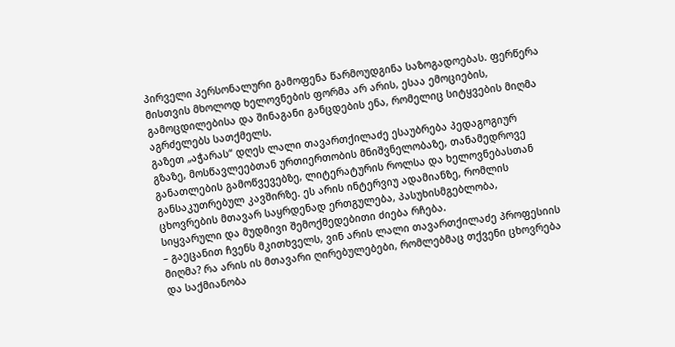პირველი პერსონალური გამოფენა წარმოუდგინა საზოგადოებას. ფერწერა მისთვის მხოლოდ ხელოვნების ფორმა არ არის, ესაა ემოციების, გამოცდილებისა და შინაგანი განცდების ენა, რომელიც სიტყვების მიღმა აგრძელებს სათქმელს.
გაზეთ „აჭარას“ დღეს ლალი თავართქილაძე ესაუბრება პედაგოგიურ გზაზე, მოსწავლეებთან ურთიერთობის მნიშვნელობაზე, თანამედროვე განათლების გამოწვევებზე, ლიტერატურის როლსა და ხელოვნებასთან განსაკუთრებულ კავშირზე. ეს არის ინტერვიუ ადამიანზე, რომლის ცხოვრების მთავარ საყრდენად ერთგულება, პასუხისმგებლობა, სიყვარული და მუდმივი შემოქმედებითი ძიება რჩება.
– გაეცანით ჩვენს მკითხველს, ვინ არის ლალი თავართქილაძე პროფესიის მიღმა? რა არის ის მთავარი ღირებულებები, რომლებმაც თქვენი ცხოვრება და საქმიანობა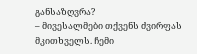განსაზღვრა?
– მივესალმები თქვენს ძვირფას მკითხველს. ჩემი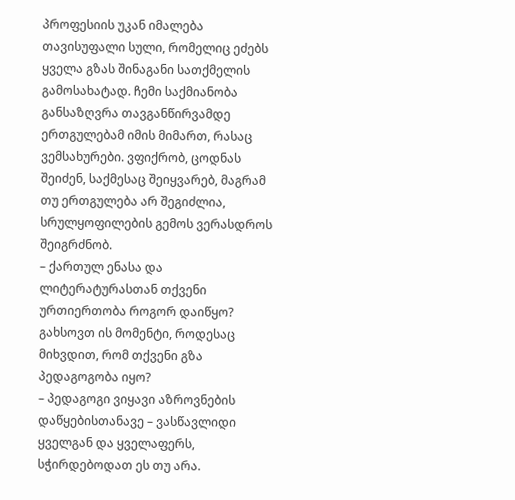პროფესიის უკან იმალება თავისუფალი სული, რომელიც ეძებს ყველა გზას შინაგანი სათქმელის გამოსახატად. ჩემი საქმიანობა განსაზღვრა თავგანწირვამდე ერთგულებამ იმის მიმართ, რასაც ვემსახურები. ვფიქრობ, ცოდნას შეიძენ, საქმესაც შეიყვარებ, მაგრამ თუ ერთგულება არ შეგიძლია, სრულყოფილების გემოს ვერასდროს შეიგრძნობ.
– ქართულ ენასა და ლიტერატურასთან თქვენი ურთიერთობა როგორ დაიწყო? გახსოვთ ის მომენტი, როდესაც მიხვდით, რომ თქვენი გზა პედაგოგობა იყო?
– პედაგოგი ვიყავი აზროვნების დაწყებისთანავე – ვასწავლიდი ყველგან და ყველაფერს, სჭირდებოდათ ეს თუ არა.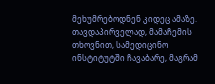მეხუმრებოდნენ კიდეც ამაზე. თავდაპირველად, მამაჩემის თხოვნით, სამედიცინო ინსტიტუტში ჩავაბარე, მაგრამ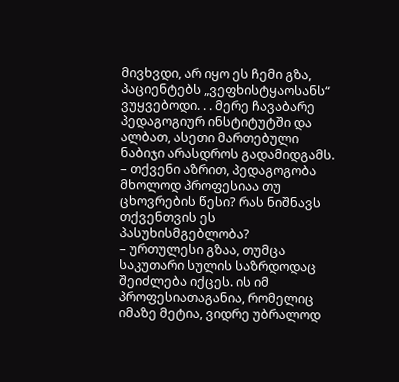მივხვდი, არ იყო ეს ჩემი გზა, პაციენტებს „ვეფხისტყაოსანს“ ვუყვებოდი. . . მერე ჩავაბარე პედაგოგიურ ინსტიტუტში და ალბათ, ასეთი მართებული ნაბიჯი არასდროს გადამიდგამს.
– თქვენი აზრით, პედაგოგობა მხოლოდ პროფესიაა თუ ცხოვრების წესი? რას ნიშნავს თქვენთვის ეს პასუხისმგებლობა?
– ურთულესი გზაა, თუმცა საკუთარი სულის საზრდოდაც შეიძლება იქცეს. ის იმ პროფესიათაგანია, რომელიც იმაზე მეტია, ვიდრე უბრალოდ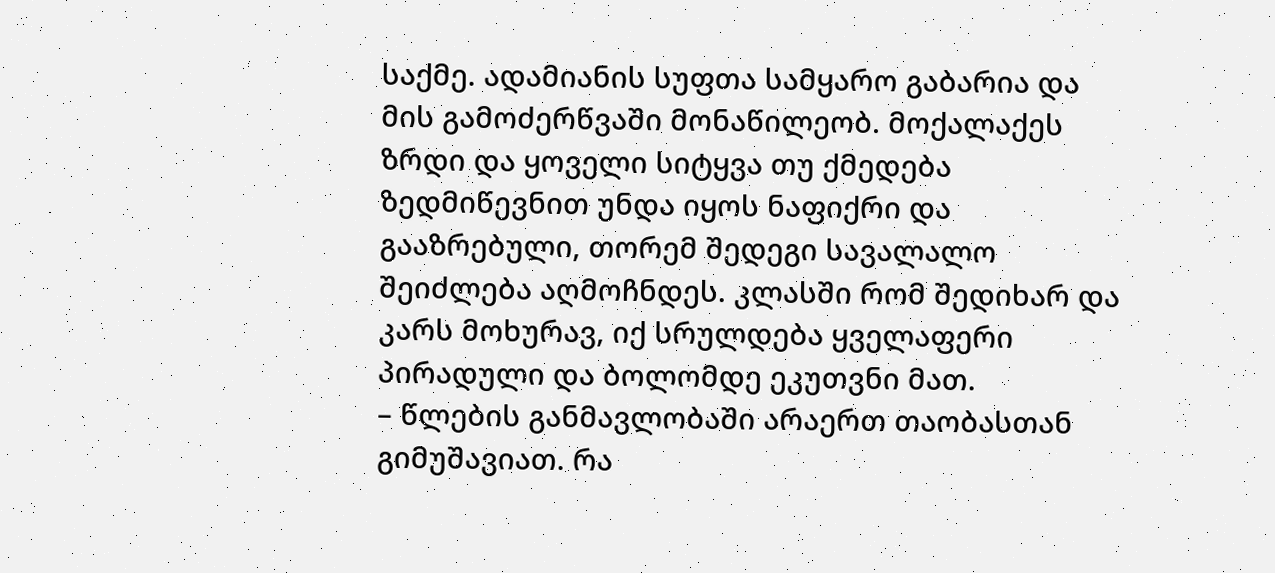საქმე. ადამიანის სუფთა სამყარო გაბარია და მის გამოძერწვაში მონაწილეობ. მოქალაქეს ზრდი და ყოველი სიტყვა თუ ქმედება ზედმიწევნით უნდა იყოს ნაფიქრი და გააზრებული, თორემ შედეგი სავალალო შეიძლება აღმოჩნდეს. კლასში რომ შედიხარ და კარს მოხურავ, იქ სრულდება ყველაფერი პირადული და ბოლომდე ეკუთვნი მათ.
– წლების განმავლობაში არაერთ თაობასთან გიმუშავიათ. რა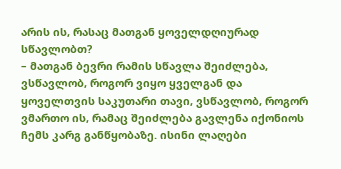არის ის, რასაც მათგან ყოველდღიურად სწავლობთ?
– მათგან ბევრი რამის სწავლა შეიძლება, ვსწავლობ, როგორ ვიყო ყველგან და ყოველთვის საკუთარი თავი, ვსწავლობ, როგორ ვმართო ის, რამაც შეიძლება გავლენა იქონიოს ჩემს კარგ განწყობაზე. ისინი ლაღები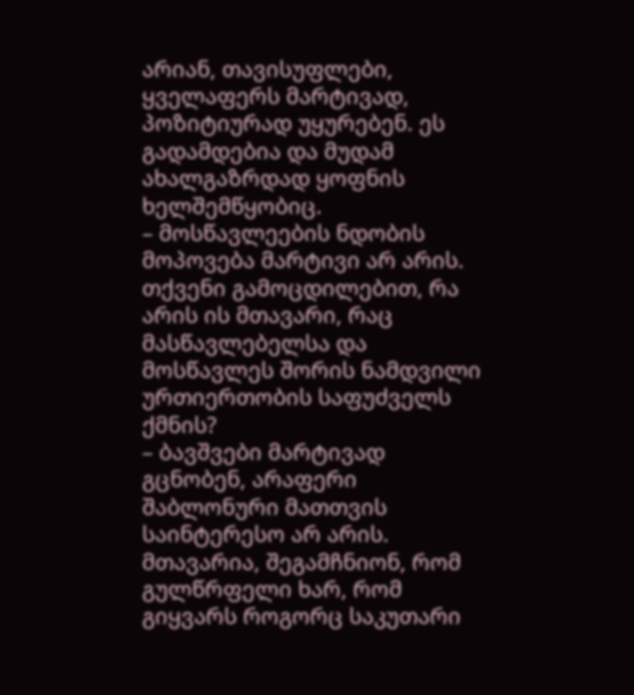არიან, თავისუფლები, ყველაფერს მარტივად, პოზიტიურად უყურებენ. ეს გადამდებია და მუდამ ახალგაზრდად ყოფნის ხელშემწყობიც.
– მოსწავლეების ნდობის მოპოვება მარტივი არ არის. თქვენი გამოცდილებით, რა არის ის მთავარი, რაც მასწავლებელსა და მოსწავლეს შორის ნამდვილი ურთიერთობის საფუძველს ქმნის?
– ბავშვები მარტივად გცნობენ, არაფერი შაბლონური მათთვის საინტერესო არ არის. მთავარია, შეგამჩნიონ, რომ გულწრფელი ხარ, რომ გიყვარს როგორც საკუთარი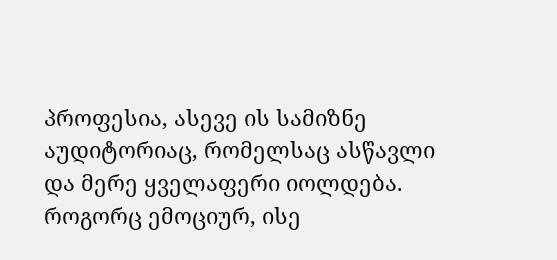პროფესია, ასევე ის სამიზნე აუდიტორიაც, რომელსაც ასწავლი და მერე ყველაფერი იოლდება. როგორც ემოციურ, ისე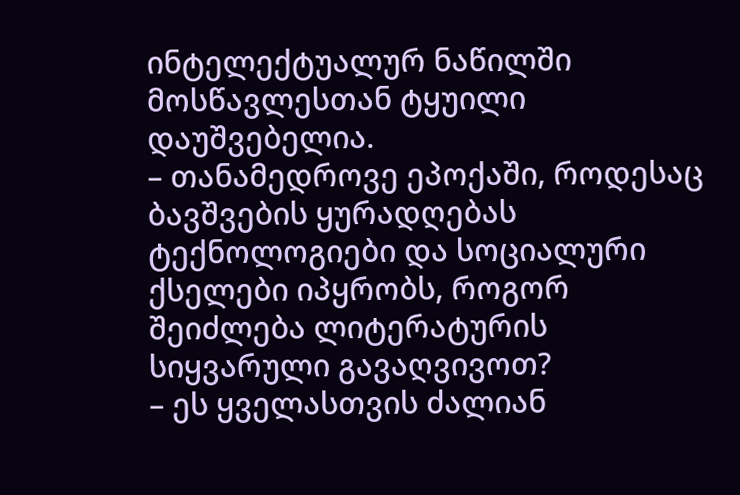ინტელექტუალურ ნაწილში მოსწავლესთან ტყუილი დაუშვებელია.
– თანამედროვე ეპოქაში, როდესაც ბავშვების ყურადღებას ტექნოლოგიები და სოციალური ქსელები იპყრობს, როგორ შეიძლება ლიტერატურის სიყვარული გავაღვივოთ?
– ეს ყველასთვის ძალიან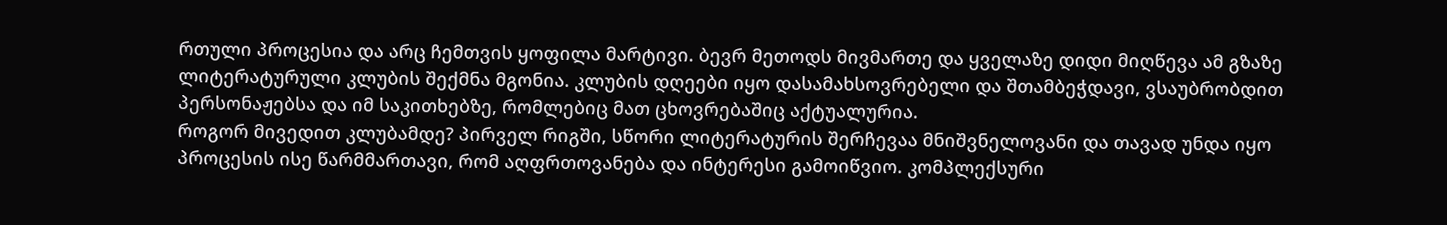რთული პროცესია და არც ჩემთვის ყოფილა მარტივი. ბევრ მეთოდს მივმართე და ყველაზე დიდი მიღწევა ამ გზაზე ლიტერატურული კლუბის შექმნა მგონია. კლუბის დღეები იყო დასამახსოვრებელი და შთამბეჭდავი, ვსაუბრობდით პერსონაჟებსა და იმ საკითხებზე, რომლებიც მათ ცხოვრებაშიც აქტუალურია.
როგორ მივედით კლუბამდე? პირველ რიგში, სწორი ლიტერატურის შერჩევაა მნიშვნელოვანი და თავად უნდა იყო პროცესის ისე წარმმართავი, რომ აღფრთოვანება და ინტერესი გამოიწვიო. კომპლექსური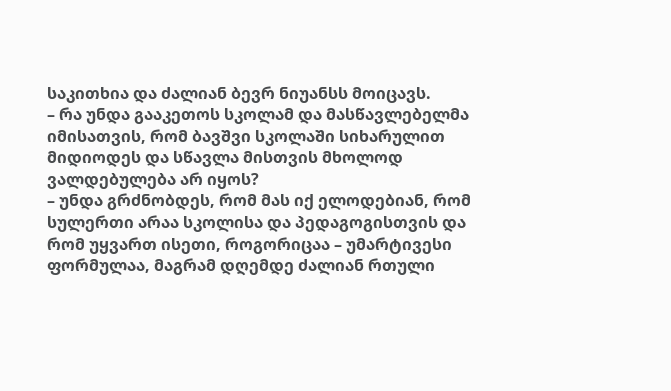საკითხია და ძალიან ბევრ ნიუანსს მოიცავს.
– რა უნდა გააკეთოს სკოლამ და მასწავლებელმა იმისათვის, რომ ბავშვი სკოლაში სიხარულით მიდიოდეს და სწავლა მისთვის მხოლოდ ვალდებულება არ იყოს?
– უნდა გრძნობდეს, რომ მას იქ ელოდებიან, რომ სულერთი არაა სკოლისა და პედაგოგისთვის და რომ უყვართ ისეთი, როგორიცაა – უმარტივესი ფორმულაა, მაგრამ დღემდე ძალიან რთული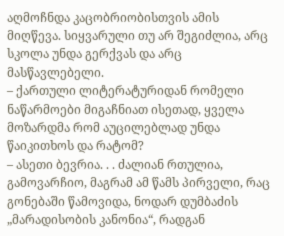აღმოჩნდა კაცობრიობისთვის ამის მიღწევა. სიყვარული თუ არ შეგიძლია, არც სკოლა უნდა გერქვას და არც მასწავლებელი.
– ქართული ლიტერატურიდან რომელი ნაწარმოები მიგაჩნიათ ისეთად, ყველა მოზარდმა რომ აუცილებლად უნდა წაიკითხოს და რატომ?
– ასეთი ბევრია. . . ძალიან რთულია, გამოვარჩიო, მაგრამ ამ წამს პირველი, რაც გონებაში წამოვიდა, ნოდარ დუმბაძის „მარადისობის კანონია“, რადგან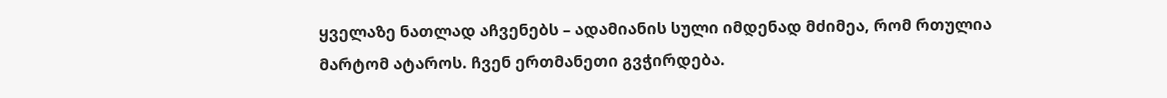ყველაზე ნათლად აჩვენებს – ადამიანის სული იმდენად მძიმეა, რომ რთულია მარტომ ატაროს. ჩვენ ერთმანეთი გვჭირდება.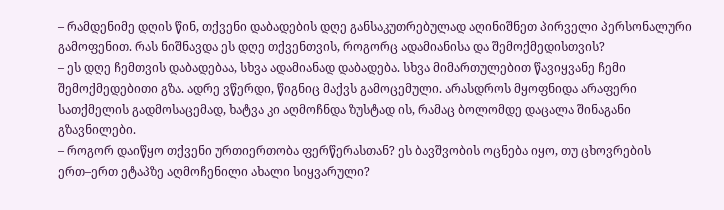– რამდენიმე დღის წინ, თქვენი დაბადების დღე განსაკუთრებულად აღინიშნეთ პირველი პერსონალური გამოფენით. რას ნიშნავდა ეს დღე თქვენთვის, როგორც ადამიანისა და შემოქმედისთვის?
– ეს დღე ჩემთვის დაბადებაა, სხვა ადამიანად დაბადება. სხვა მიმართულებით წავიყვანე ჩემი შემოქმედებითი გზა. ადრე ვწერდი, წიგნიც მაქვს გამოცემული. არასდროს მყოფნიდა არაფერი სათქმელის გადმოსაცემად, ხატვა კი აღმოჩნდა ზუსტად ის, რამაც ბოლომდე დაცალა შინაგანი გზავნილები.
– როგორ დაიწყო თქვენი ურთიერთობა ფერწერასთან? ეს ბავშვობის ოცნება იყო, თუ ცხოვრების ერთ–ერთ ეტაპზე აღმოჩენილი ახალი სიყვარული?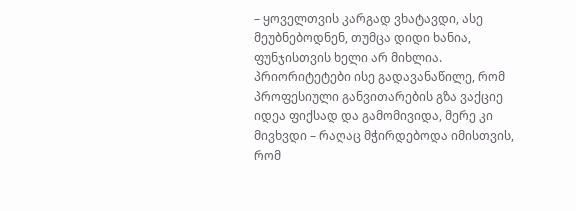– ყოველთვის კარგად ვხატავდი, ასე მეუბნებოდნენ, თუმცა დიდი ხანია, ფუნჯისთვის ხელი არ მიხლია. პრიორიტეტები ისე გადავანაწილე, რომ პროფესიული განვითარების გზა ვაქციე იდეა ფიქსად და გამომივიდა, მერე კი მივხვდი – რაღაც მჭირდებოდა იმისთვის, რომ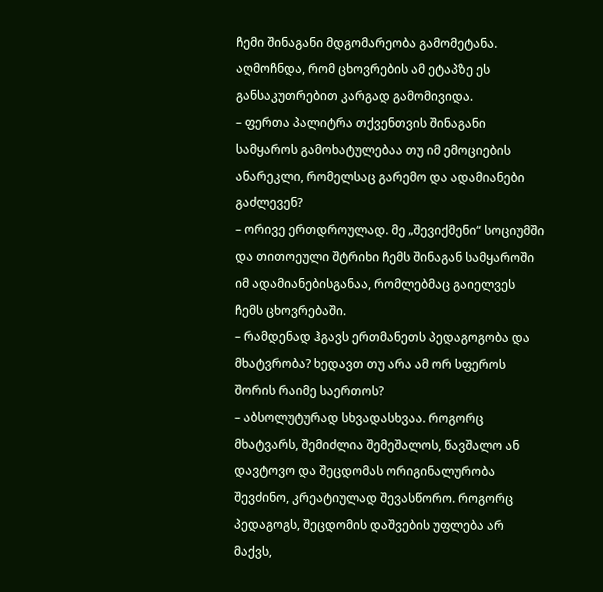ჩემი შინაგანი მდგომარეობა გამომეტანა. აღმოჩნდა, რომ ცხოვრების ამ ეტაპზე ეს განსაკუთრებით კარგად გამომივიდა.
– ფერთა პალიტრა თქვენთვის შინაგანი სამყაროს გამოხატულებაა თუ იმ ემოციების ანარეკლი, რომელსაც გარემო და ადამიანები გაძლევენ?
– ორივე ერთდროულად. მე „შევიქმენი“ სოციუმში და თითოეული შტრიხი ჩემს შინაგან სამყაროში იმ ადამიანებისგანაა, რომლებმაც გაიელვეს ჩემს ცხოვრებაში.
– რამდენად ჰგავს ერთმანეთს პედაგოგობა და მხატვრობა? ხედავთ თუ არა ამ ორ სფეროს შორის რაიმე საერთოს?
– აბსოლუტურად სხვადასხვაა. როგორც მხატვარს, შემიძლია შემეშალოს, წავშალო ან დავტოვო და შეცდომას ორიგინალურობა შევძინო, კრეატიულად შევასწორო. როგორც პედაგოგს, შეცდომის დაშვების უფლება არ მაქვს,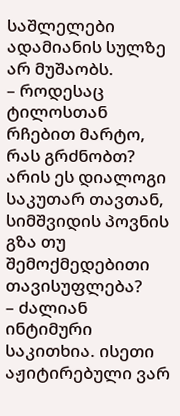საშლელები ადამიანის სულზე არ მუშაობს.
– როდესაც ტილოსთან რჩებით მარტო, რას გრძნობთ? არის ეს დიალოგი საკუთარ თავთან, სიმშვიდის პოვნის გზა თუ შემოქმედებითი თავისუფლება?
– ძალიან ინტიმური საკითხია. ისეთი აჟიტირებული ვარ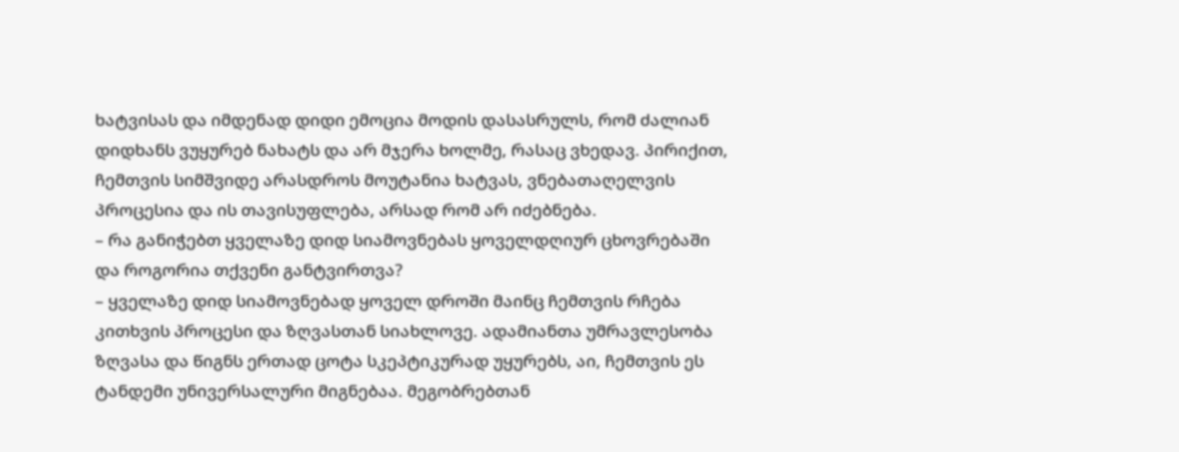ხატვისას და იმდენად დიდი ემოცია მოდის დასასრულს, რომ ძალიან დიდხანს ვუყურებ ნახატს და არ მჯერა ხოლმე, რასაც ვხედავ. პირიქით, ჩემთვის სიმშვიდე არასდროს მოუტანია ხატვას, ვნებათაღელვის პროცესია და ის თავისუფლება, არსად რომ არ იძებნება.
– რა განიჭებთ ყველაზე დიდ სიამოვნებას ყოველდღიურ ცხოვრებაში და როგორია თქვენი განტვირთვა?
– ყველაზე დიდ სიამოვნებად ყოველ დროში მაინც ჩემთვის რჩება კითხვის პროცესი და ზღვასთან სიახლოვე. ადამიანთა უმრავლესობა ზღვასა და წიგნს ერთად ცოტა სკეპტიკურად უყურებს, აი, ჩემთვის ეს ტანდემი უნივერსალური მიგნებაა. მეგობრებთან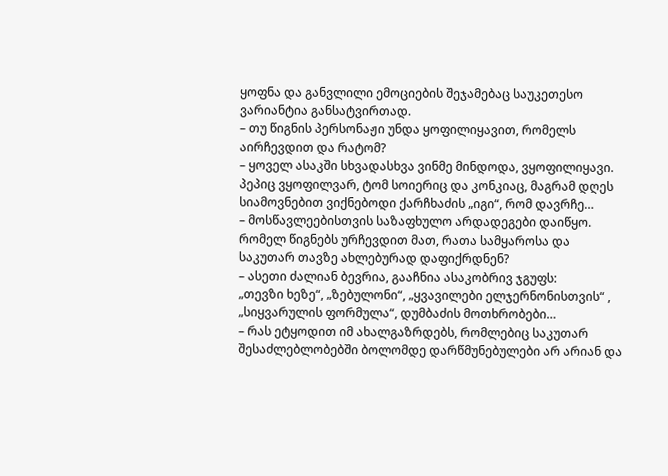ყოფნა და განვლილი ემოციების შეჯამებაც საუკეთესო ვარიანტია განსატვირთად.
– თუ წიგნის პერსონაჟი უნდა ყოფილიყავით, რომელს აირჩევდით და რატომ?
– ყოველ ასაკში სხვადასხვა ვინმე მინდოდა, ვყოფილიყავი. პეპიც ვყოფილვარ, ტომ სოიერიც და კონკიაც, მაგრამ დღეს სიამოვნებით ვიქნებოდი ქარჩხაძის „იგი“, რომ დავრჩე…
– მოსწავლეებისთვის საზაფხულო არდადეგები დაიწყო. რომელ წიგნებს ურჩევდით მათ, რათა სამყაროსა და საკუთარ თავზე ახლებურად დაფიქრდნენ?
– ასეთი ძალიან ბევრია, გააჩნია ასაკობრივ ჯგუფს:
„თევზი ხეზე“, „ზებულონი“, „ყვავილები ელჯერნონისთვის“ , „სიყვარულის ფორმულა“, დუმბაძის მოთხრობები…
– რას ეტყოდით იმ ახალგაზრდებს, რომლებიც საკუთარ შესაძლებლობებში ბოლომდე დარწმუნებულები არ არიან და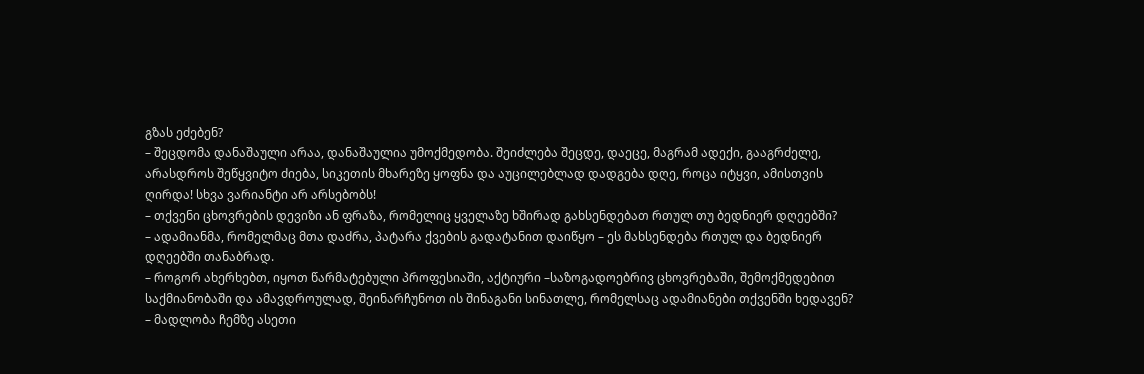გზას ეძებენ?
– შეცდომა დანაშაული არაა, დანაშაულია უმოქმედობა. შეიძლება შეცდე, დაეცე, მაგრამ ადექი, გააგრძელე, არასდროს შეწყვიტო ძიება, სიკეთის მხარეზე ყოფნა და აუცილებლად დადგება დღე, როცა იტყვი, ამისთვის ღირდა! სხვა ვარიანტი არ არსებობს!
– თქვენი ცხოვრების დევიზი ან ფრაზა, რომელიც ყველაზე ხშირად გახსენდებათ რთულ თუ ბედნიერ დღეებში?
– ადამიანმა, რომელმაც მთა დაძრა, პატარა ქვების გადატანით დაიწყო – ეს მახსენდება რთულ და ბედნიერ დღეებში თანაბრად.
– როგორ ახერხებთ, იყოთ წარმატებული პროფესიაში, აქტიური –საზოგადოებრივ ცხოვრებაში, შემოქმედებით საქმიანობაში და ამავდროულად, შეინარჩუნოთ ის შინაგანი სინათლე, რომელსაც ადამიანები თქვენში ხედავენ?
– მადლობა ჩემზე ასეთი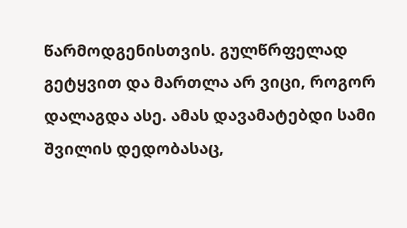წარმოდგენისთვის. გულწრფელად გეტყვით და მართლა არ ვიცი, როგორ დალაგდა ასე. ამას დავამატებდი სამი შვილის დედობასაც,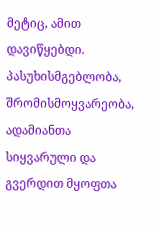მეტიც, ამით დავიწყებდი. პასუხისმგებლობა, შრომისმოყვარეობა, ადამიანთა სიყვარული და გვერდით მყოფთა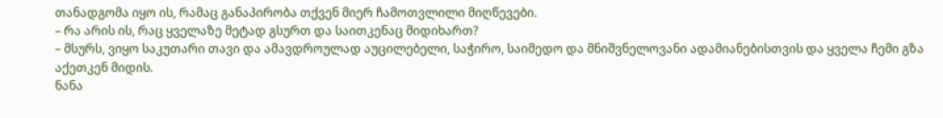თანადგომა იყო ის, რამაც განაპირობა თქვენ მიერ ჩამოთვლილი მიღწევები.
– რა არის ის, რაც ყველაზე მეტად გსურთ და საითკენაც მიდიხართ?
– მსურს, ვიყო საკუთარი თავი და ამავდროულად აუცილებელი, საჭირო, საიმედო და მნიშვნელოვანი ადამიანებისთვის და ყველა ჩემი გზა აქეთკენ მიდის.
ნანა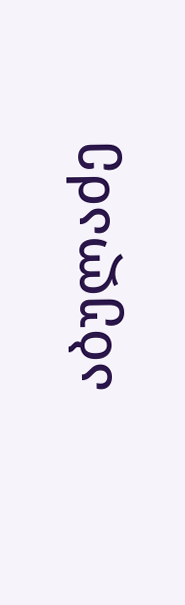აბულაძე